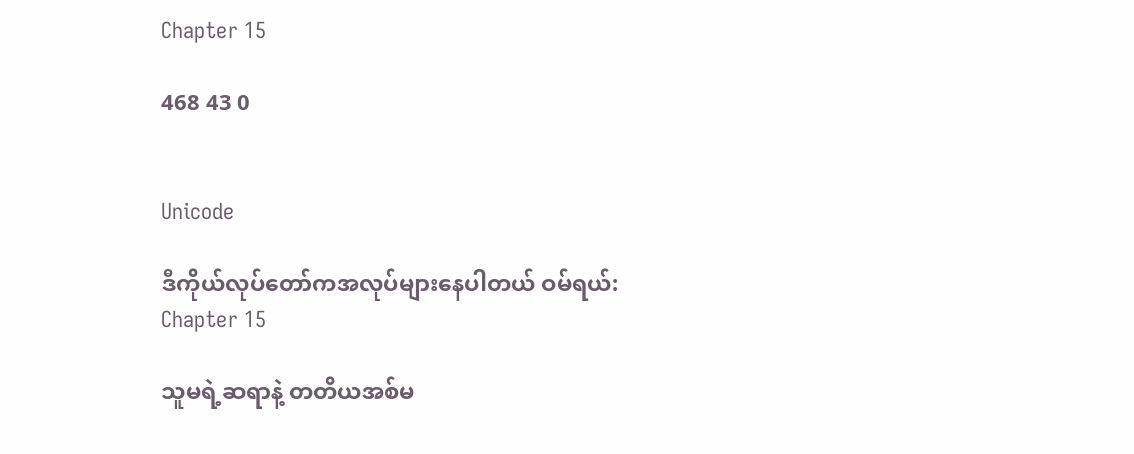Chapter 15

468 43 0


Unicode

ဒီကိုယ်လုပ်တော်ကအလုပ်များနေပါတယ် ဝမ်ရယ်:
Chapter 15

သူမရဲ့ဆရာနဲ့ တတိယအစ်မ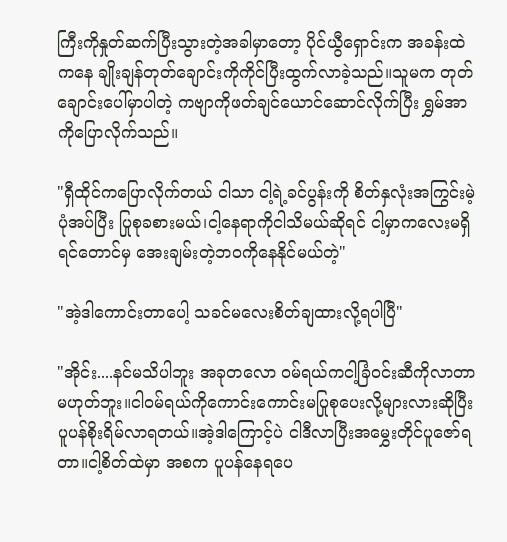ကြီးကိုနှုတ်ဆက်ပြီးသွားတဲ့အခါမှာတော့ ပိုင်ယွီရှောင်းက အခန်းထဲကနေ ချိုးချန်တုတ်ချောင်းကိုကိုင်ပြီးထွက်လာခဲ့သည်။သူမက တုတ်ချောင်းပေါ်မှာပါတဲ့ ကဗျာကိုဖတ်ချင်ယောင်ဆောင်လိုက်ပြီး ရွှမ်အာကိုပြောလိုက်သည်။

"ရှီထိုင်ကပြောလိုက်တယ် ငါသာ ငါ့ရဲ့ခင်ပွန်းကို စိတ်နှလုံးအကြွင်းမဲ့ပုံအပ်ပြီး ပြုစုခစားမယ်၊ငါ့နေရာကိုငါသိမယ်ဆိုရင် ငါ့မှာကလေးမရှိရင်တောင်မှ အေးချမ်းတဲ့ဘဝကိုနေနိုင်မယ်တဲ့"

"အဲ့ဒါကောင်းတာပေါ့ သခင်မလေးစိတ်ချထားလို့ရပါပြီ"

"အိုင်း....နင်မသိပါဘူး အခုတလော ဝမ်ရယ်ကငါ့ခြံဝင်းဆီကိုလာတာမဟုတ်ဘူး။ငါဝမ်ရယ်ကိုကောင်းကောင်းမပြုစုပေးလို့များလားဆိုပြီး ပူပန်စိုးရိမ်လာရတယ်။အဲ့ဒါကြောင့်ပဲ ငါဒီလာပြီးအမွှေးတိုင်ပူဇော်ရတာ။ငါ့စိတ်ထဲမှာ အစက ပူပန်နေရပေ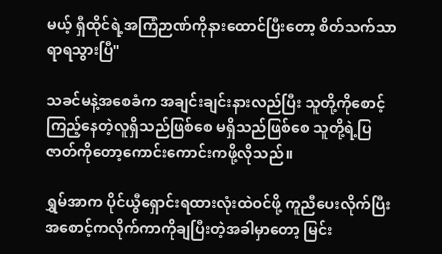မယ့် ရှီထိုင်ရဲ့အကြံဉာဏ်ကိုနားထောင်ပြီးတော့ စိတ်သက်သာရာရသွားပြီ"

သခင်မနဲ့အစေခံက အချင်းချင်းနားလည်ပြီး သူတို့ကိုစောင့်ကြည့်နေတဲ့လူရှိသည်ဖြစ်စေ မရှိသည်ဖြစ်စေ သူတို့ရဲ့ပြဇာတ်ကိုတော့ကောင်းကောင်းကဖို့လိုသည်။

ရွှမ်အာက ပိုင်ယွီရှောင်းရထားလုံးထဲဝင်ဖို့ ကူညီပေးလိုက်ပြီး အစောင့်ကလိုက်ကာကိုချပြီးတဲ့အခါမှာတော့ မြင်း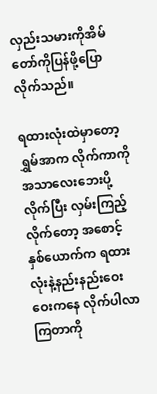လှည်းသမားကိုအိမ်တော်ကိုပြန်ဖို့ပြောလိုက်သည်။

ရထားလုံးထဲမှာတော့ ရွှမ်အာက လိုက်ကာကိုအသာလေးဘေးပို့လိုက်ပြီး လှမ်းကြည့်လိုက်တော့ အစောင့်နှစ်‌ယောက်က ရထားလုံးနဲ့နည်းနည်းဝေးဝေးကနေ လိုက်ပါလာကြတာကို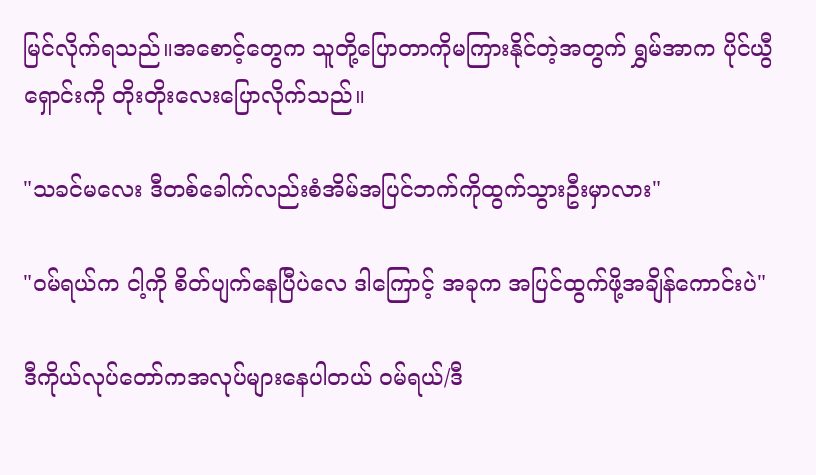မြင်လိုက်ရသည်။အစောင့်တွေက သူတို့ပြောတာကိုမကြားနိုင်တဲ့အတွက် ရွှမ်အာက ပိုင်ယွီရှောင်းကို တိုးတိုးလေးပြောလိုက်သည်။

"သခင်မလေး ဒီတစ်ခေါက်လည်းစံအိမ်အပြင်ဘက်ကိုထွက်သွားဦးမှာလား"

"ဝမ်ရယ်က ငါ့ကို စိတ်ပျက်နေပြီပဲလေ ဒါကြောင့် အခုက အပြင်ထွက်ဖို့အချိန်ကောင်းပဲ"

ဒီကိုယ်လုပ်တော်ကအလုပ်များနေပါတယ် ဝမ်ရယ်/ဒီ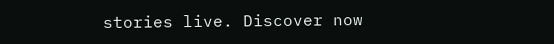stories live. Discover now